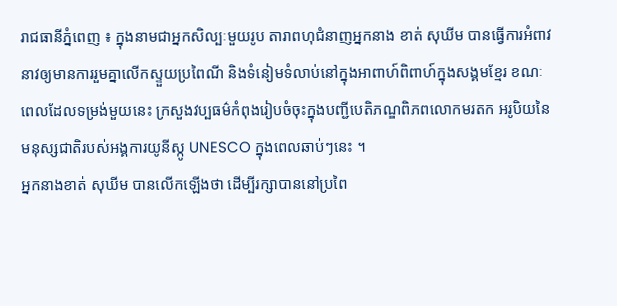រាជធានីភ្នំពេញ ៖ ក្នុងនាមជាអ្នកសិល្បៈមួយរូប តារាពហុជំនាញអ្នកនាង ខាត់ សុឃីម បានធ្វើការអំពាវនាវឲ្យមានការរួមគ្នាលើកស្ទួយប្រពៃណី និងទំនៀមទំលាប់នៅក្នុងអាពាហ៍ពិពាហ៍ក្នុងសង្គមខ្មែរ ខណៈពេលដែលទម្រង់មួយនេះ ក្រសួងវប្បធម៌កំពុងរៀបចំចុះក្នុងបញ្ជីបេតិភណ្ឌពិភពលោកមរតក អរូបិយនៃមនុស្សជាតិរបស់អង្គការយូនីស្កូ UNESCO ក្នុងពេលឆាប់ៗនេះ ។
អ្នកនាងខាត់ សុឃីម បានលើកឡើងថា ដើម្បីរក្សាបាននៅប្រពៃ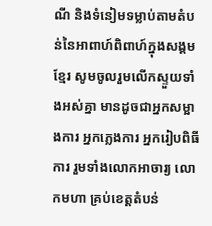ណី និងទំនៀមទម្លាប់តាមតំបន់នៃអាពាហ៍ពិពាហ៍ក្នុងសង្គមខ្មែរ សូមចូលរួមលើកស្ទួយទាំងអស់គ្នា មានដូចជាអ្នកសម្អាងការ អ្នកភ្លេងការ អ្នករៀបពិធីការ រួមទាំងលោកអាចារ្យ លោកមហា គ្រប់ខេត្តតំបន់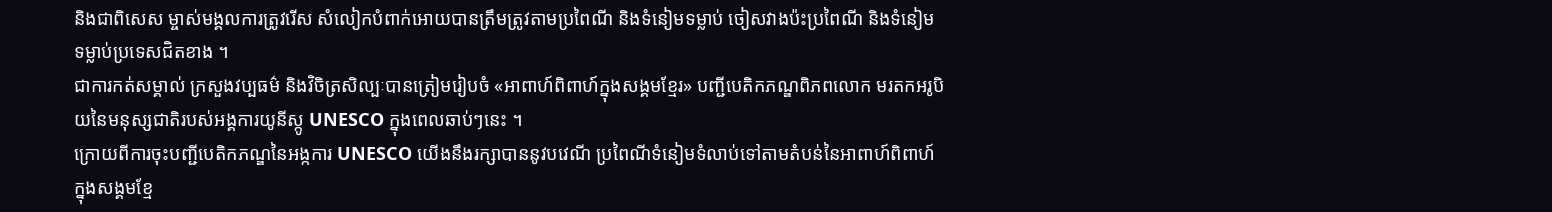និងជាពិសេស ម្ចាស់មង្គលការត្រូវរើស សំលៀកបំពាក់អោយបានត្រឹមត្រូវតាមប្រពៃណី និងទំនៀមទម្លាប់ ចៀសវាងប៉ះប្រពៃណី និងទំនៀមទម្លាប់ប្រទេសជិតខាង ។
ជាការកត់សម្គាល់ ក្រសួងវប្បធម៌ និងវិចិត្រសិល្បៈបានត្រៀមរៀបចំ «អាពាហ៍ពិពាហ៍ក្នុងសង្គមខ្មែរ» បញ្ជីបេតិកភណ្ឌពិភពលោក មរតកអរូបិយនៃមនុស្សជាតិរបស់អង្គការយូនីស្កូ UNESCO ក្នុងពេលឆាប់ៗនេះ ។
ក្រោយពីការចុះបញ្ជីបេតិកភណ្ឌនៃអង្កការ UNESCO យើងនឹងរក្សាបាននូវបវេណី ប្រពៃណីទំនៀមទំលាប់ទៅតាមតំបន់នៃអាពាហ៍ពិពាហ៍ក្នុងសង្គមខ្មែ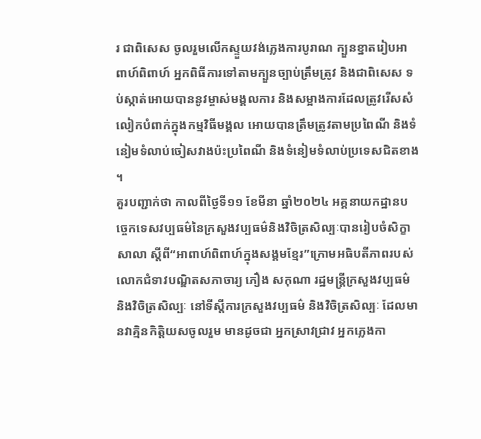រ ជាពិសេស ចូលរួមលើកស្ទួយវង់ភ្លេងការបូរាណ ក្បួនខ្នាតរៀបអាពាហ៍ពិពាហ៍ អ្នកពិធីការទៅតាមក្បួនច្បាប់ត្រឹមត្រូវ និងជាពិសេស ទប់ស្កាត់អោយបាននូវម្ចាស់មង្គលការ និងសម្អាងការដែលត្រូវរើសសំលៀកបំពាក់ក្នុងកម្មវិធីមង្គល អោយបានត្រឹមត្រូវតាមប្រពៃណី និងទំនៀមទំលាប់ចៀសវាងប៉ះប្រពៃណី និងទំនៀមទំលាប់ប្រទេសជិតខាង ។
គួរបញ្ជាក់ថា កាលពីថ្ងៃទី១១ ខែមីនា ឆ្នាំ២០២៤ អគ្គនាយកដ្ឋានបច្ចេកទេសវប្បធម៌នៃក្រសួងវប្បធម៌និងវិចិត្រសិល្បៈបានរៀបចំសិក្ខាសាលា ស្តីពី“អាពាហ៍ពិពាហ៍ក្នុងសង្គមខ្មែរ”ក្រោមអធិបតីភាពរបស់លោកជំទាវបណ្ឌិតសភាចារ្យ ភឿង សកុណា រដ្ឋមន្ត្រីក្រសួងវប្បធម៌ និងវិចិត្រសិល្បៈ នៅទីស្តីការក្រសួងវប្បធម៌ និងវិចិត្រសិល្បៈ ដែលមានវាគ្មិនកិត្តិយសចូលរួម មានដូចជា អ្នកស្រាវជ្រាវ អ្នកភ្លេងកា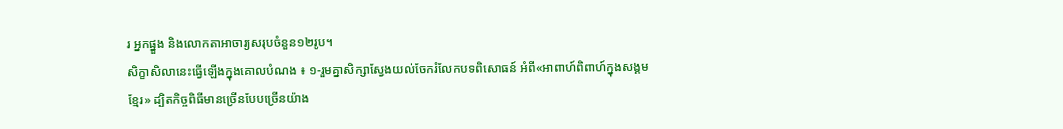រ អ្នកផ្នួង និងលោកតាអាចារ្យសរុបចំនួន១២រូប។
សិក្ខាសិលានេះធ្វើឡើងក្នុងគោលបំណង ៖ ១-រួមគ្នាសិក្សាស្វែងយល់ចែករំលែកបទពិសោធន៍ អំពី«អាពាហ៍ពិពាហ៍ក្នុងសង្គមខ្មែរ» ដ្បិតកិច្ចពិធីមានច្រើនបែបច្រើនយ៉ាង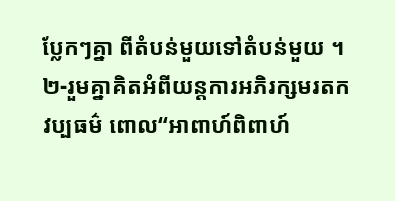ប្លែកៗគ្នា ពីតំបន់មួយទៅតំបន់មួយ ។ ២-រួមគ្នាគិតអំពីយន្តការអភិរក្សមរតកវប្បធម៌ ពោល“អាពាហ៍ពិពាហ៍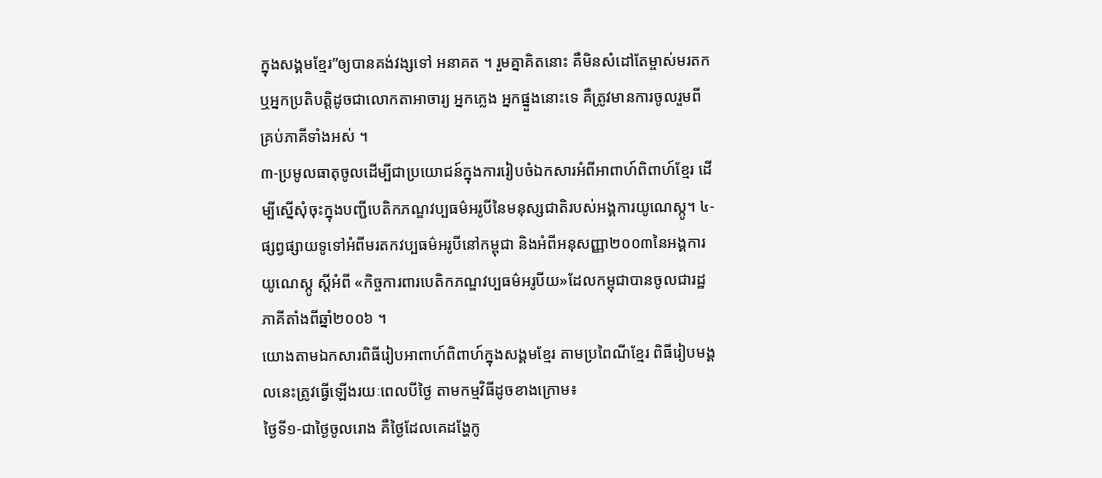ក្នុងសង្គមខ្មែរ”ឲ្យបានគង់វង្សទៅ អនាគត ។ រួមគ្នាគិតនោះ គឺមិនសំដៅតែម្ចាស់មរតក ឬអ្នកប្រតិបត្តិដូចជាលោកតាអាចារ្យ អ្នកភ្លេង អ្នកផ្នួងនោះទេ គឺត្រូវមានការចូលរួមពីគ្រប់ភាគីទាំងអស់ ។
៣-ប្រមូលធាតុចូលដើម្បីជាប្រយោជន៍ក្នុងការរៀបចំឯកសារអំពីអាពាហ៍ពិពាហ៍ខ្មែរ ដើម្បីស្នើសុំចុះក្នុងបញ្ជីបេតិកភណ្ឌវប្បធម៌អរូបីនៃមនុស្សជាតិរបស់អង្គការយូណេស្កូ។ ៤-ផ្សព្វផ្សាយទូទៅអំពីមរតកវប្បធម៌អរូបីនៅកម្ពុជា និងអំពីអនុសញ្ញា២០០៣នៃអង្គការយូណេស្កូ ស្តីអំពី «កិច្ចការពារបេតិកភណ្ឌវប្បធម៌អរូបីយ»ដែលកម្ពុជាបានចូលជារដ្ឋភាគីតាំងពីឆ្នាំ២០០៦ ។
យោងតាមឯកសារពិធីរៀបអាពាហ៍ពិពាហ៍ក្នុងសង្គមខ្មែរ តាមប្រពៃណីខ្មែរ ពិធីរៀបមង្គលនេះត្រូវធ្វើឡើងរយៈពេលបីថ្ងៃ តាមកម្មវិធីដូចខាងក្រោម៖
ថ្ងៃទី១-ជាថ្ងៃចូលរោង គឺថ្ងៃដែលគេដង្ហែកូ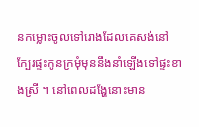នកម្លោះចូលទៅរោងដែលគេសង់នៅក្បែរផ្ទះកូនក្រមុំមុននឹងនាំឡើងទៅផ្ទះខាងស្រី ។ នៅពេលដង្ហែនោះមាន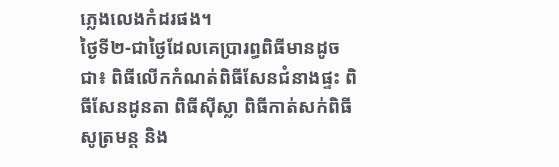ភ្លេងលេងកំដរផង។
ថ្ងៃទី២-ជាថ្ងៃដែលគេប្រារព្ធពិធីមានដូចជា៖ ពិធីលើកកំណត់ពិធីសែនជំនាងផ្ទះ ពិធីសែនដូនតា ពិធីស៊ីស្លា ពិធីកាត់សក់ពិធីសូត្រមន្ត និង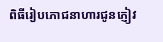ពិធីរៀបភោជនាហារជូនភ្ញៀវ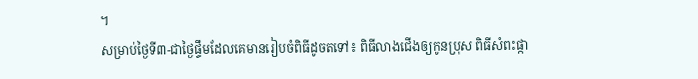។
សម្រាប់ថ្ងៃទី៣-ជាថ្ងៃផ្ទឹមដែលគេមានរៀបចំពិធីដូចតទៅ៖ ពិធីលាងជើងឲ្យកូនប្រុស ពិធីសំពះផ្កា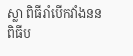ស្លា ពិធីរាំបើកវាំងនន ពិធីប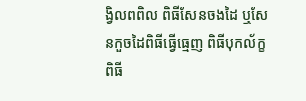ង្វិលពពិល ពិធីសែនចងដៃ ឬសែនកួចដៃពិធីធ្វើធ្មេញ ពិធីបុកល័ក្ខ ពិធី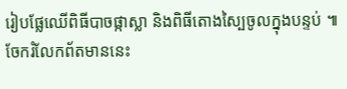រៀបផ្លែឈើពិធីបាចផ្កាស្លា និងពិធីតោងស្បៃចូលក្នុងបន្ទប់ ៕
ចែករំលែកព័តមាននេះ